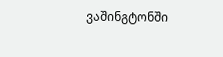ვაშინგტონში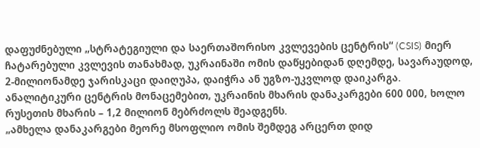დაფუძნებული „სტრატეგიული და საერთაშორისო კვლევების ცენტრის“ (CSIS) მიერ ჩატარებული კვლევის თანახმად, უკრაინაში ომის დაწყებიდან დღემდე, სავარაუდოდ, 2-მილიონამდე ჯარისკაცი დაიღუპა, დაიჭრა ან უგზო-უკვლოდ დაიკარგა. ანალიტიკური ცენტრის მონაცემებით, უკრაინის მხარის დანაკარგები 600 000, ხოლო რუსეთის მხარის – 1,2 მილიონ მებრძოლს შეადგენს.
„ამხელა დანაკარგები მეორე მსოფლიო ომის შემდეგ არცერთ დიდ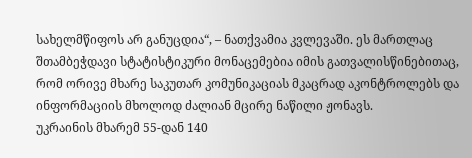სახელმწიფოს არ განუცდია“, – ნათქვამია კვლევაში. ეს მართლაც შთამბეჭდავი სტატისტიკური მონაცემებია იმის გათვალისწინებითაც, რომ ორივე მხარე საკუთარ კომუნიკაციას მკაცრად აკონტროლებს და ინფორმაციის მხოლოდ ძალიან მცირე ნაწილი ჟონავს.
უკრაინის მხარემ 55-დან 140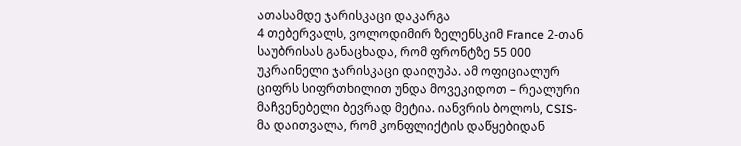ათასამდე ჯარისკაცი დაკარგა
4 თებერვალს, ვოლოდიმირ ზელენსკიმ France 2-თან საუბრისას განაცხადა, რომ ფრონტზე 55 000 უკრაინელი ჯარისკაცი დაიღუპა. ამ ოფიციალურ ციფრს სიფრთხილით უნდა მოვეკიდოთ – რეალური მაჩვენებელი ბევრად მეტია. იანვრის ბოლოს, CSIS-მა დაითვალა, რომ კონფლიქტის დაწყებიდან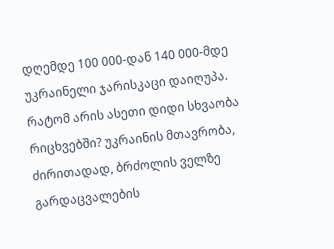დღემდე 100 000-დან 140 000-მდე უკრაინელი ჯარისკაცი დაიღუპა.
რატომ არის ასეთი დიდი სხვაობა რიცხვებში? უკრაინის მთავრობა, ძირითადად, ბრძოლის ველზე გარდაცვალების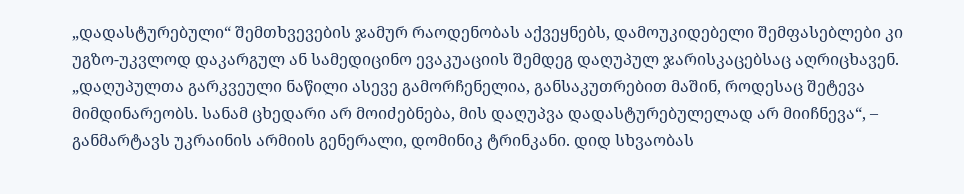„დადასტურებული“ შემთხვევების ჯამურ რაოდენობას აქვეყნებს, დამოუკიდებელი შემფასებლები კი უგზო-უკვლოდ დაკარგულ ან სამედიცინო ევაკუაციის შემდეგ დაღუპულ ჯარისკაცებსაც აღრიცხავენ. „დაღუპულთა გარკვეული ნაწილი ასევე გამორჩენელია, განსაკუთრებით მაშინ, როდესაც შეტევა მიმდინარეობს. სანამ ცხედარი არ მოიძებნება, მის დაღუპვა დადასტურებულელად არ მიიჩნევა“, – განმარტავს უკრაინის არმიის გენერალი, დომინიკ ტრინკანი. დიდ სხვაობას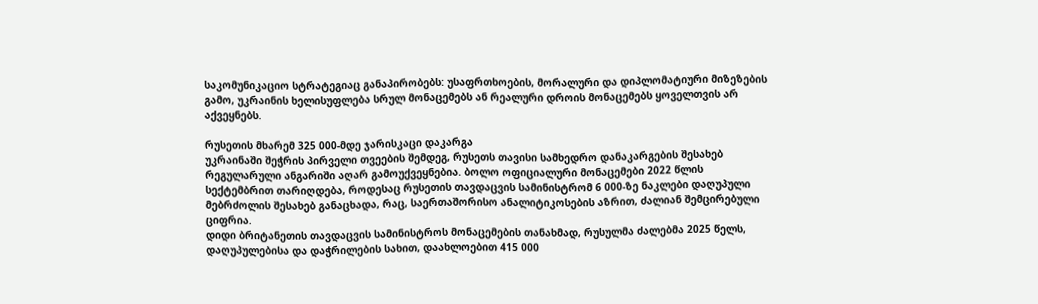საკომუნიკაციო სტრატეგიაც განაპირობებს: უსაფრთხოების, მორალური და დიპლომატიური მიზეზების გამო, უკრაინის ხელისუფლება სრულ მონაცემებს ან რეალური დროის მონაცემებს ყოველთვის არ აქვეყნებს.

რუსეთის მხარემ 325 000-მდე ჯარისკაცი დაკარგა
უკრაინაში შეჭრის პირველი თვეების შემდეგ, რუსეთს თავისი სამხედრო დანაკარგების შესახებ რეგულარული ანგარიში აღარ გამოუქვეყნებია. ბოლო ოფიციალური მონაცემები 2022 წლის სექტემბრით თარიღდება, როდესაც რუსეთის თავდაცვის სამინისტრომ 6 000-ზე ნაკლები დაღუპული მებრძოლის შესახებ განაცხადა, რაც, საერთაშორისო ანალიტიკოსების აზრით, ძალიან შემცირებული ციფრია.
დიდი ბრიტანეთის თავდაცვის სამინისტროს მონაცემების თანახმად, რუსულმა ძალებმა 2025 წელს, დაღუპულებისა და დაჭრილების სახით, დაახლოებით 415 000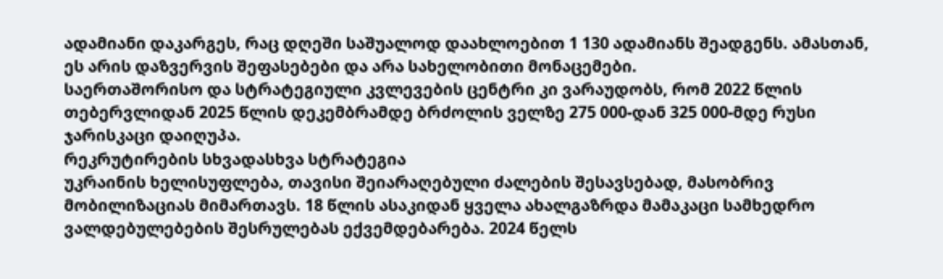ადამიანი დაკარგეს, რაც დღეში საშუალოდ დაახლოებით 1 130 ადამიანს შეადგენს. ამასთან, ეს არის დაზვერვის შეფასებები და არა სახელობითი მონაცემები.
საერთაშორისო და სტრატეგიული კვლევების ცენტრი კი ვარაუდობს, რომ 2022 წლის თებერვლიდან 2025 წლის დეკემბრამდე ბრძოლის ველზე 275 000-დან 325 000-მდე რუსი ჯარისკაცი დაიღუპა.
რეკრუტირების სხვადასხვა სტრატეგია
უკრაინის ხელისუფლება, თავისი შეიარაღებული ძალების შესავსებად, მასობრივ მობილიზაციას მიმართავს. 18 წლის ასაკიდან ყველა ახალგაზრდა მამაკაცი სამხედრო ვალდებულებების შესრულებას ექვემდებარება. 2024 წელს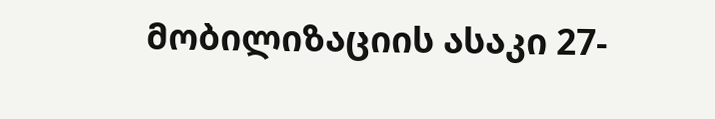მობილიზაციის ასაკი 27-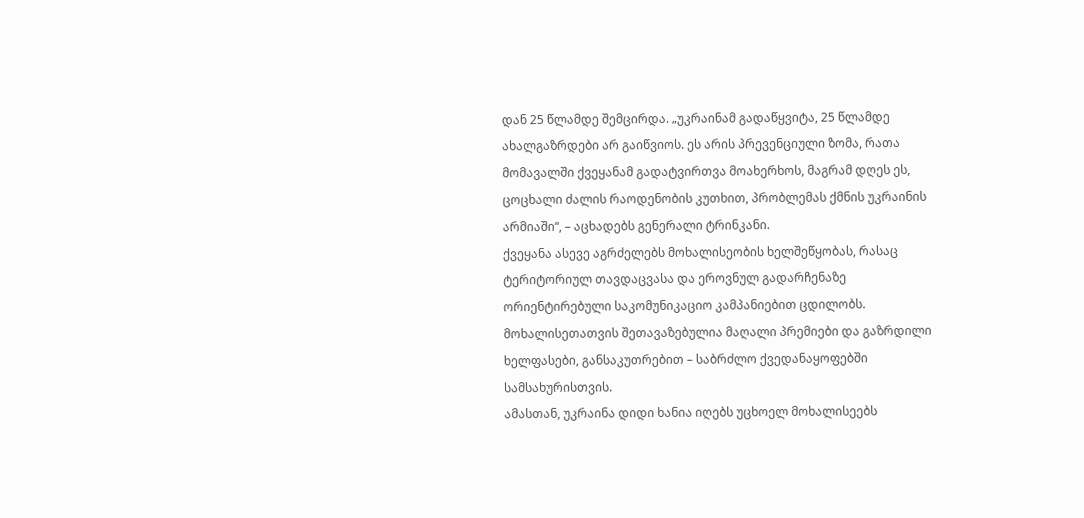დან 25 წლამდე შემცირდა. „უკრაინამ გადაწყვიტა, 25 წლამდე ახალგაზრდები არ გაიწვიოს. ეს არის პრევენციული ზომა, რათა მომავალში ქვეყანამ გადატვირთვა მოახერხოს, მაგრამ დღეს ეს, ცოცხალი ძალის რაოდენობის კუთხით, პრობლემას ქმნის უკრაინის არმიაში“, – აცხადებს გენერალი ტრინკანი.
ქვეყანა ასევე აგრძელებს მოხალისეობის ხელშეწყობას, რასაც ტერიტორიულ თავდაცვასა და ეროვნულ გადარჩენაზე ორიენტირებული საკომუნიკაციო კამპანიებით ცდილობს. მოხალისეთათვის შეთავაზებულია მაღალი პრემიები და გაზრდილი ხელფასები, განსაკუთრებით – საბრძლო ქვედანაყოფებში სამსახურისთვის.
ამასთან, უკრაინა დიდი ხანია იღებს უცხოელ მოხალისეებს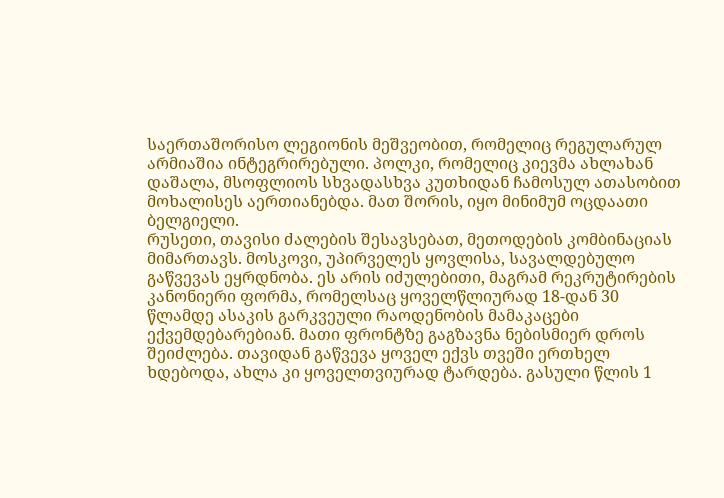საერთაშორისო ლეგიონის მეშვეობით, რომელიც რეგულარულ არმიაშია ინტეგრირებული. პოლკი, რომელიც კიევმა ახლახან დაშალა, მსოფლიოს სხვადასხვა კუთხიდან ჩამოსულ ათასობით მოხალისეს აერთიანებდა. მათ შორის, იყო მინიმუმ ოცდაათი ბელგიელი.
რუსეთი, თავისი ძალების შესავსებათ, მეთოდების კომბინაციას მიმართავს. მოსკოვი, უპირველეს ყოვლისა, სავალდებულო გაწვევას ეყრდნობა. ეს არის იძულებითი, მაგრამ რეკრუტირების კანონიერი ფორმა, რომელსაც ყოველწლიურად 18-დან 30 წლამდე ასაკის გარკვეული რაოდენობის მამაკაცები ექვემდებარებიან. მათი ფრონტზე გაგზავნა ნებისმიერ დროს შეიძლება. თავიდან გაწვევა ყოველ ექვს თვეში ერთხელ ხდებოდა, ახლა კი ყოველთვიურად ტარდება. გასული წლის 1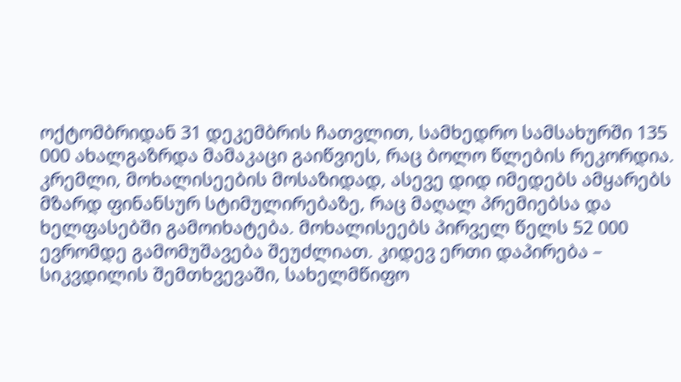ოქტომბრიდან 31 დეკემბრის ჩათვლით, სამხედრო სამსახურში 135 000 ახალგაზრდა მამაკაცი გაიწვიეს, რაც ბოლო წლების რეკორდია.
კრემლი, მოხალისეების მოსაზიდად, ასევე დიდ იმედებს ამყარებს მზარდ ფინანსურ სტიმულირებაზე, რაც მაღალ პრემიებსა და ხელფასებში გამოიხატება. მოხალისეებს პირველ წელს 52 000 ევრომდე გამომუშავება შეუძლიათ. კიდევ ერთი დაპირება – სიკვდილის შემთხვევაში, სახელმწიფო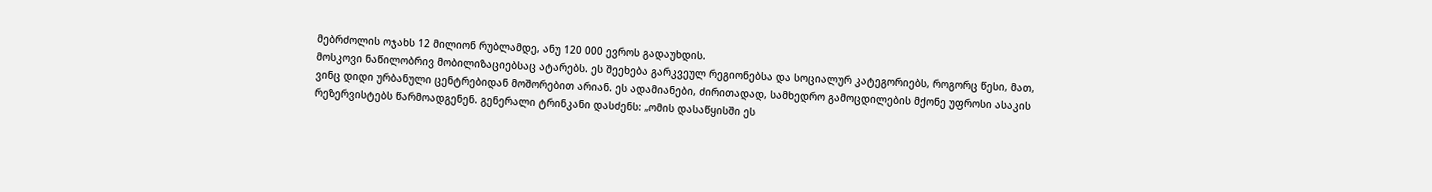მებრძოლის ოჯახს 12 მილიონ რუბლამდე, ანუ 120 000 ევროს გადაუხდის.
მოსკოვი ნაწილობრივ მობილიზაციებსაც ატარებს. ეს შეეხება გარკვეულ რეგიონებსა და სოციალურ კატეგორიებს, როგორც წესი, მათ, ვინც დიდი ურბანული ცენტრებიდან მოშორებით არიან. ეს ადამიანები, ძირითადად, სამხედრო გამოცდილების მქონე უფროსი ასაკის რეზერვისტებს წარმოადგენენ. გენერალი ტრინკანი დასძენს: „ომის დასაწყისში ეს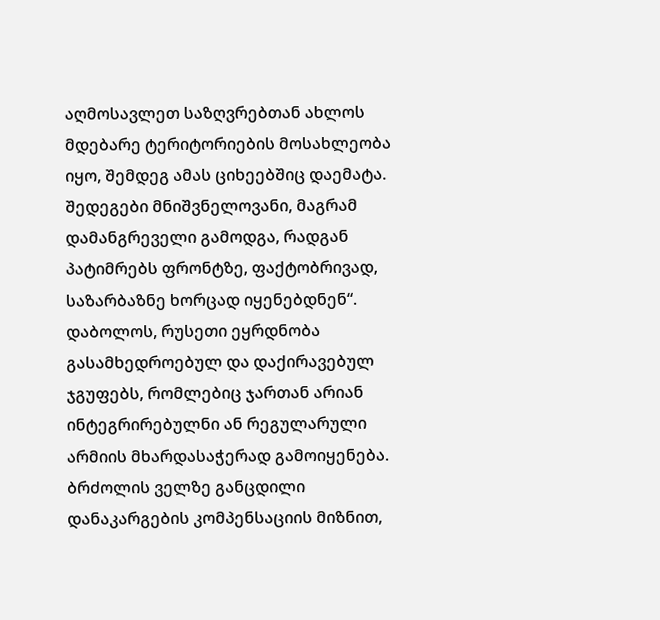აღმოსავლეთ საზღვრებთან ახლოს მდებარე ტერიტორიების მოსახლეობა იყო, შემდეგ ამას ციხეებშიც დაემატა. შედეგები მნიშვნელოვანი, მაგრამ დამანგრეველი გამოდგა, რადგან პატიმრებს ფრონტზე, ფაქტობრივად, საზარბაზნე ხორცად იყენებდნენ“.
დაბოლოს, რუსეთი ეყრდნობა გასამხედროებულ და დაქირავებულ ჯგუფებს, რომლებიც ჯართან არიან ინტეგრირებულნი ან რეგულარული არმიის მხარდასაჭერად გამოიყენება. ბრძოლის ველზე განცდილი დანაკარგების კომპენსაციის მიზნით,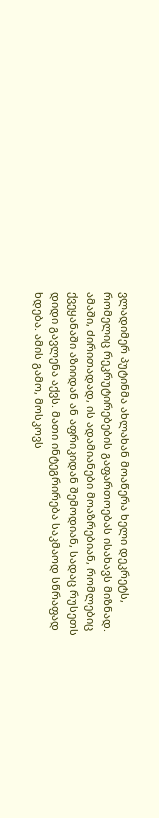ვლადიმერ პუტინმა ახლახან მოაწერა ხელი დეკრეტს, რომელიც რეკრუტირებების გაფართოებას ისახავს მიზნად. ამაში, ძირითადად, ის ადამიანები მოაზრებიან, რომლებიც ქვეყანაში აზიიდან ან აფრიკიდან შემოდიან, სადაც რუსეთს დიდი გავლენა აქვს. მათი ინტეგრირება საკმაოდ სწრაფად ხდება. ამის გამო, მოსკოვს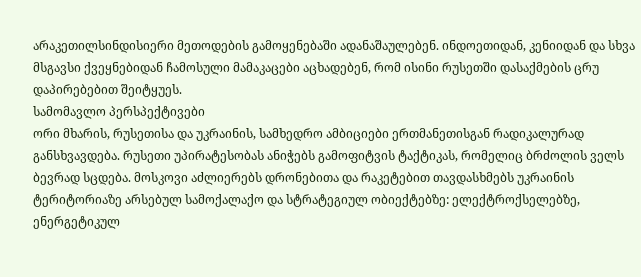არაკეთილსინდისიერი მეთოდების გამოყენებაში ადანაშაულებენ. ინდოეთიდან, კენიიდან და სხვა მსგავსი ქვეყნებიდან ჩამოსული მამაკაცები აცხადებენ, რომ ისინი რუსეთში დასაქმების ცრუ დაპირებებით შეიტყუეს.
სამომავლო პერსპექტივები
ორი მხარის, რუსეთისა და უკრაინის, სამხედრო ამბიციები ერთმანეთისგან რადიკალურად განსხვავდება. რუსეთი უპირატესობას ანიჭებს გამოფიტვის ტაქტიკას, რომელიც ბრძოლის ველს ბევრად სცდება. მოსკოვი აძლიერებს დრონებითა და რაკეტებით თავდასხმებს უკრაინის ტერიტორიაზე არსებულ სამოქალაქო და სტრატეგიულ ობიექტებზე: ელექტროქსელებზე, ენერგეტიკულ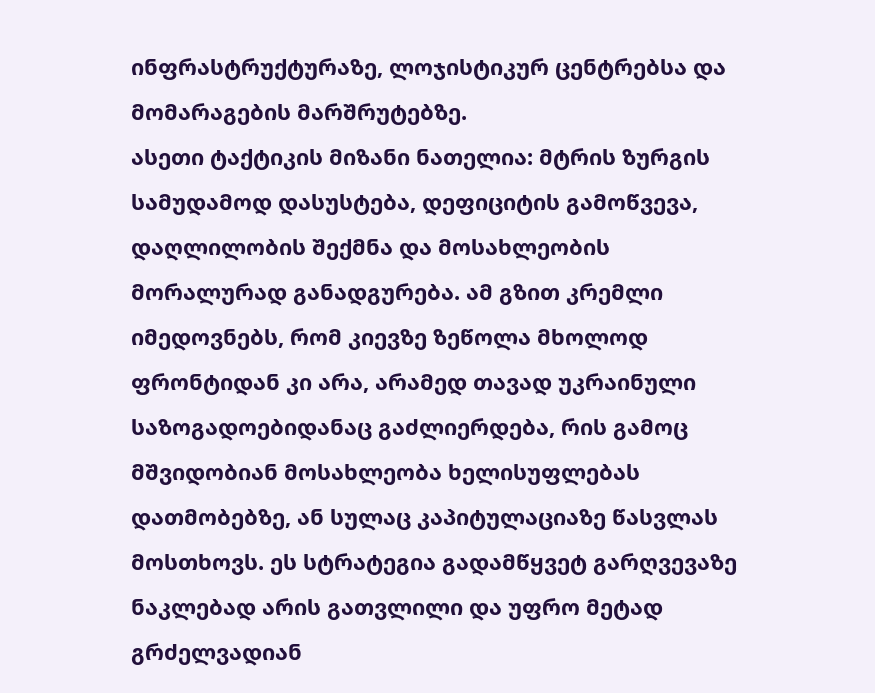ინფრასტრუქტურაზე, ლოჯისტიკურ ცენტრებსა და მომარაგების მარშრუტებზე.
ასეთი ტაქტიკის მიზანი ნათელია: მტრის ზურგის სამუდამოდ დასუსტება, დეფიციტის გამოწვევა, დაღლილობის შექმნა და მოსახლეობის მორალურად განადგურება. ამ გზით კრემლი იმედოვნებს, რომ კიევზე ზეწოლა მხოლოდ ფრონტიდან კი არა, არამედ თავად უკრაინული საზოგადოებიდანაც გაძლიერდება, რის გამოც მშვიდობიან მოსახლეობა ხელისუფლებას დათმობებზე, ან სულაც კაპიტულაციაზე წასვლას მოსთხოვს. ეს სტრატეგია გადამწყვეტ გარღვევაზე ნაკლებად არის გათვლილი და უფრო მეტად გრძელვადიან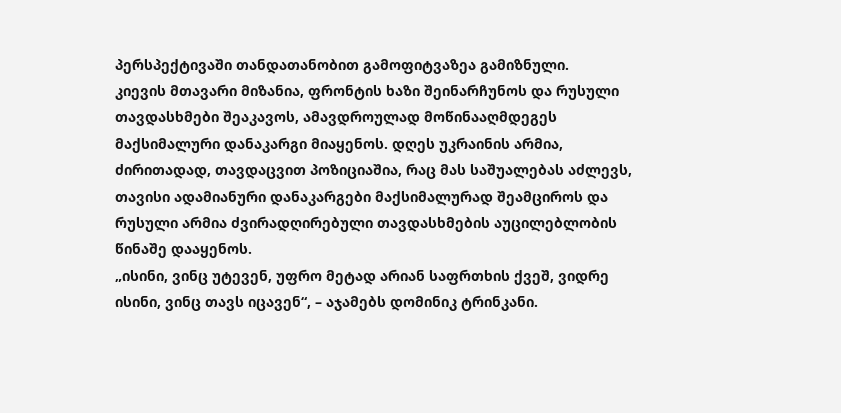პერსპექტივაში თანდათანობით გამოფიტვაზეა გამიზნული.
კიევის მთავარი მიზანია, ფრონტის ხაზი შეინარჩუნოს და რუსული თავდასხმები შეაკავოს, ამავდროულად მოწინააღმდეგეს მაქსიმალური დანაკარგი მიაყენოს. დღეს უკრაინის არმია, ძირითადად, თავდაცვით პოზიციაშია, რაც მას საშუალებას აძლევს, თავისი ადამიანური დანაკარგები მაქსიმალურად შეამციროს და რუსული არმია ძვირადღირებული თავდასხმების აუცილებლობის წინაშე დააყენოს.
„ისინი, ვინც უტევენ, უფრო მეტად არიან საფრთხის ქვეშ, ვიდრე ისინი, ვინც თავს იცავენ“, – აჯამებს დომინიკ ტრინკანი.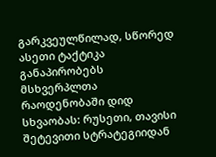გარკვეულწილად, სწორედ ასეთი ტაქტიკა განაპირობებს მსხვერპლთა რაოდენობაში დიდ სხვაობას: რუსეთი, თავისი შეტევითი სტრატეგიიდან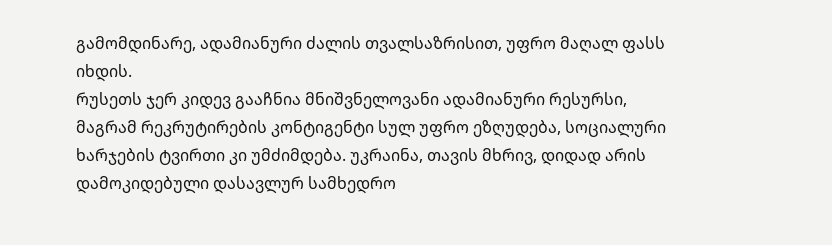გამომდინარე, ადამიანური ძალის თვალსაზრისით, უფრო მაღალ ფასს იხდის.
რუსეთს ჯერ კიდევ გააჩნია მნიშვნელოვანი ადამიანური რესურსი, მაგრამ რეკრუტირების კონტიგენტი სულ უფრო ეზღუდება, სოციალური ხარჯების ტვირთი კი უმძიმდება. უკრაინა, თავის მხრივ, დიდად არის დამოკიდებული დასავლურ სამხედრო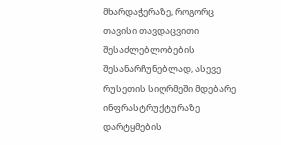მხარდაჭერაზე, როგორც თავისი თავდაცვითი შესაძლებლობების შესანარჩუნებლად, ასევე რუსეთის სიღრმეში მდებარე ინფრასტრუქტურაზე დარტყმების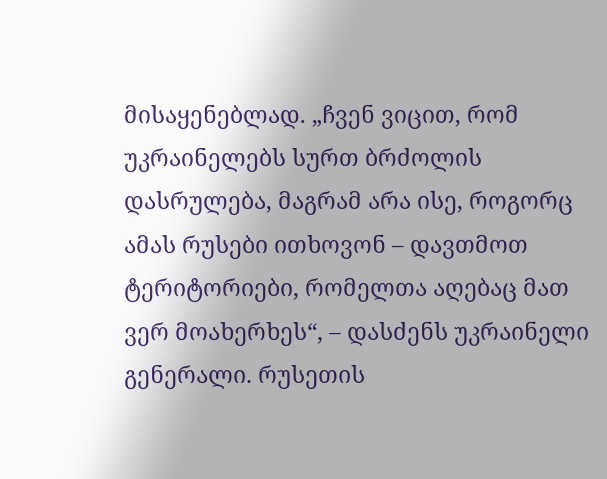მისაყენებლად. „ჩვენ ვიცით, რომ უკრაინელებს სურთ ბრძოლის დასრულება, მაგრამ არა ისე, როგორც ამას რუსები ითხოვონ – დავთმოთ ტერიტორიები, რომელთა აღებაც მათ ვერ მოახერხეს“, – დასძენს უკრაინელი გენერალი. რუსეთის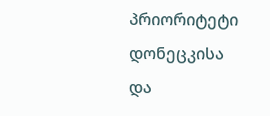პრიორიტეტი დონეცკისა და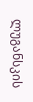ლუგანსკის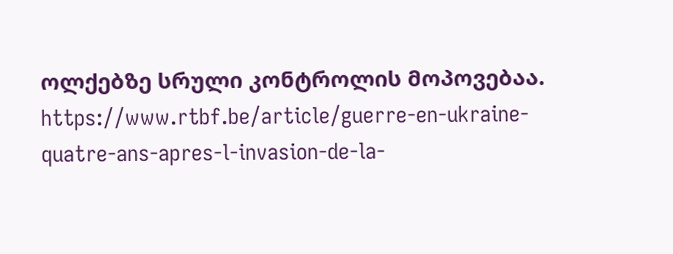ოლქებზე სრული კონტროლის მოპოვებაა.
https://www.rtbf.be/article/guerre-en-ukraine-quatre-ans-apres-l-invasion-de-la-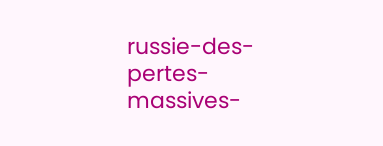russie-des-pertes-massives-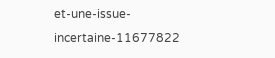et-une-issue-incertaine-11677822